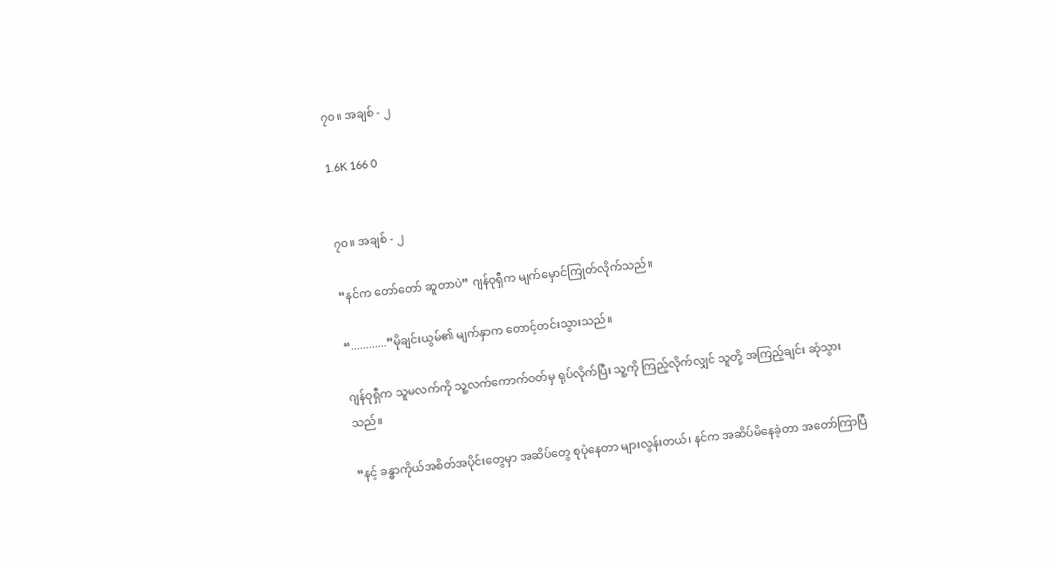၇၀။ အချစ် - ၂

1.6K 166 0


၇၀။ အချစ် - ၂

“နင်က တော်တော် ဆူတာပဲ” ဂျန်ဝုရှီက မျက်မှောင်ကြုတ်လိုက်သည်။

“............”မိုချင်းယွမ်၏ မျက်နှာက ‌တောင့်တင်းသွားသည်။

ဂျန်ဝုရှီက သူမလက်ကို သူ့လက်ကောက်ဝတ်မှ ရုပ်လိုက်ပြီး သူ့ကို ကြည့်လိုက်လျှင် သူတို့ အကြည့်ချင်း ဆုံသွားသည်။

“နင့် ခန္ဓာကိုယ်အစိတ်အပိုင်းတွေမှာ အဆိပ်တွေ စုပုံနေတာ များလွန်းတယ်၊ နင်က အဆိပ်မိနေခဲ့တာ အတော်ကြာပြီ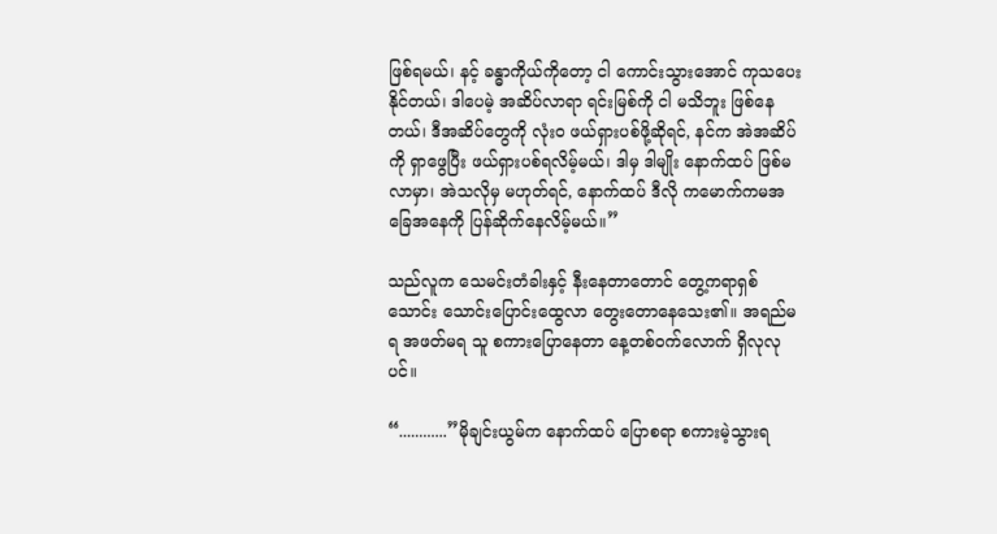ဖြစ်ရမယ်၊ နင့် ခန္ဓာကိုယ်ကိုတော့ ငါ ကောင်းသွားအောင် ကုသပေးနိုင်တယ်၊ ဒါပေမဲ့ အဆိပ်လာရာ ရင်းမြစ်ကို ငါ မသိဘူး ဖြစ်နေတယ်၊ ဒီအဆိပ်တွေကို လုံးဝ ဖယ်ရှားပစ်ဖို့ဆိုရင်, နင်က အဲအဆိပ်ကို ရှာဖွေပြီး ဖယ်ရှားပစ်ရလိမ့်မယ်၊ ဒါမှ ဒါမျိုး နောက်ထပ် ဖြစ်မလာမှာ၊ အဲသလိုမှ မဟုတ်ရင်, နောက်ထပ် ဒီလို ကမောက်ကမအခြေအနေကို ပြန်ဆိုက်နေလိမ့်မယ်။”

သည်လူက သေမင်းတံခါးနှင့် နီးနေတာတောင် တွေ့ကရာရှစ်သောင်း သောင်းပြောင်းထွေလာ တွေးတောနေသေး၏။ အရည်မရ အဖတ်မရ သူ စကားပြောနေတာ နေ့တစ်ဝက်လောက် ရှိလုလုပင်။

“............”မိုချင်းယွမ်က နောက်ထပ် ပြောစရာ စကားမဲ့သွားရ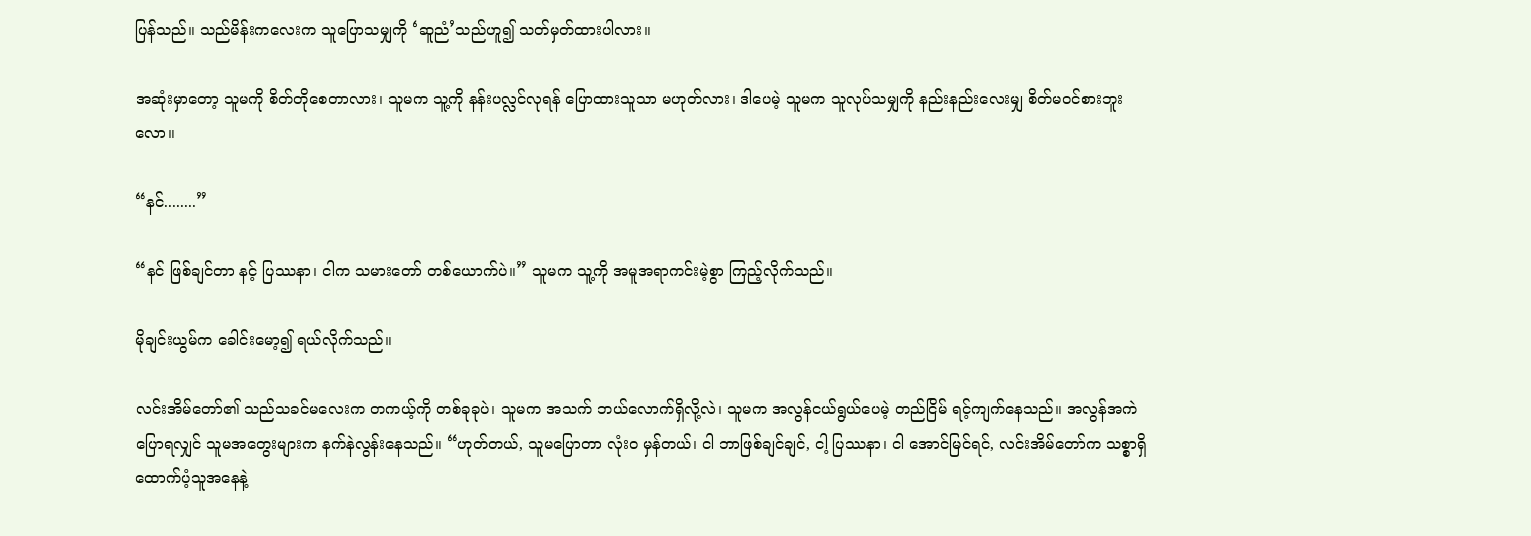ပြန်သည်။ သည်မိန်းကလေးက သူပြောသမျှကို ‘ဆူညံ’သည်ဟူ၍ သတ်မှတ်ထားပါလား။

အဆုံးမှာတော့ သူမကို စိတ်တိုစေတာလား၊ သူမက သူ့ကို နန်းပလ္လင်လုရန် ပြောထားသူသာ မဟုတ်လား၊ ဒါပေမဲ့ သူမက သူလုပ်သမျှကို နည်းနည်းလေးမျှ စိတ်မဝင်စားဘူးလော။

“နင်........”

“နင် ဖြစ်ချင်တာ နင့် ပြဿနာ၊ ငါက သမားတော် တစ်ယောက်ပဲ။” သူမက သူ့ကို အမူအရာကင်းမဲ့စွာ ကြည့်လိုက်သည်။

မိုချင်းယွမ်က ခေါင်းမော့၍ ရယ်လိုက်သည်။

လင်းအိမ်တော်၏ သည်သခင်မလေးက တကယ့်ကို တစ်ခုခုပဲ၊ သူမက အသက် ဘယ်လောက်ရှိလို့လဲ၊ သူမက အလွန်ငယ်ရွယ်ပေမဲ့ တည်ငြိမ် ရင့်ကျက်နေသည်။ အလွန်အကဲ ပြောရလျှင် သူမအတွေးများက နက်နဲလွန်းနေသည်။ “ဟုတ်တယ်, သူမပြောတာ လုံးဝ မှန်တယ်၊ ငါ ဘာဖြစ်ချင်ချင်, ငါ့ ပြဿနာ၊ ငါ အောင်မြင်ရင်, လင်းအိမ်တော်က သစ္စာရှိ ထောက်ပံ့သူအနေနဲ့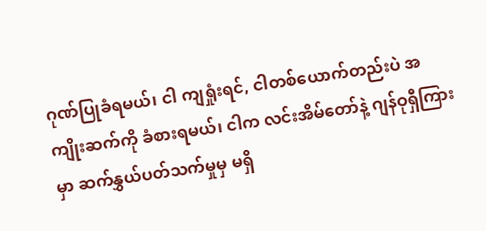ဂုဏ်ပြုခံရမယ်၊ ငါ ကျရှုံးရင်, ငါတစ်ယောက်တည်းပဲ အကျိုးဆက်ကို ခံစားရမယ်၊ ငါက လင်းအိမ်တော်နဲ့ ဂျန်ဝုရှီကြားမှာ ဆက်နွှယ်ပတ်သက်မှုမှ မရှိ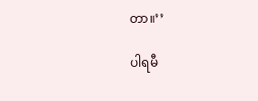တာ။’’

ပါရမီ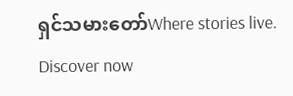ရှင်သမားတော်Where stories live. Discover now